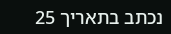נכתב בתאריך 25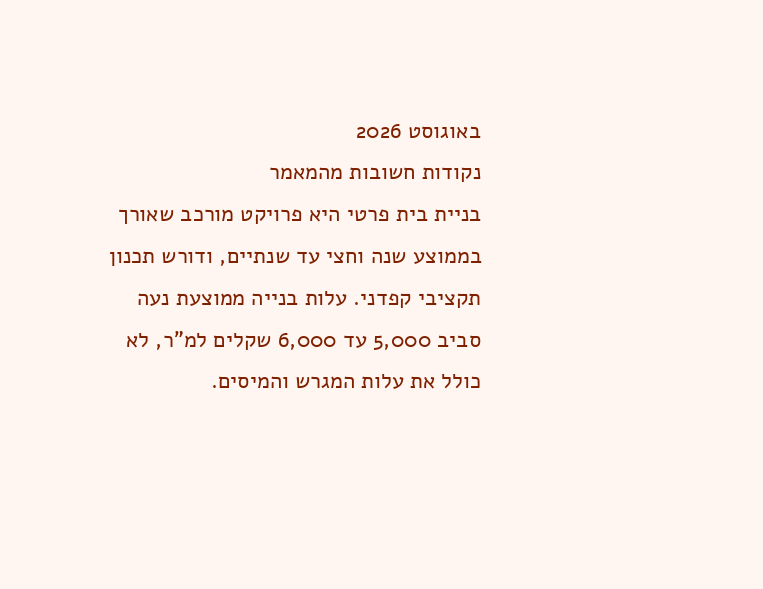באוגוסט 2026
נקודות חשובות מהמאמר
בניית בית פרטי היא פרויקט מורכב שאורך בממוצע שנה וחצי עד שנתיים, ודורש תכנון תקציבי קפדני. עלות בנייה ממוצעת נעה סביב 5,000 עד 6,000 שקלים למ"ר, לא כולל את עלות המגרש והמיסים.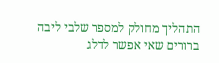התהליך מחולק למספר שלבי ליבה ברורים שאי אפשר לדלג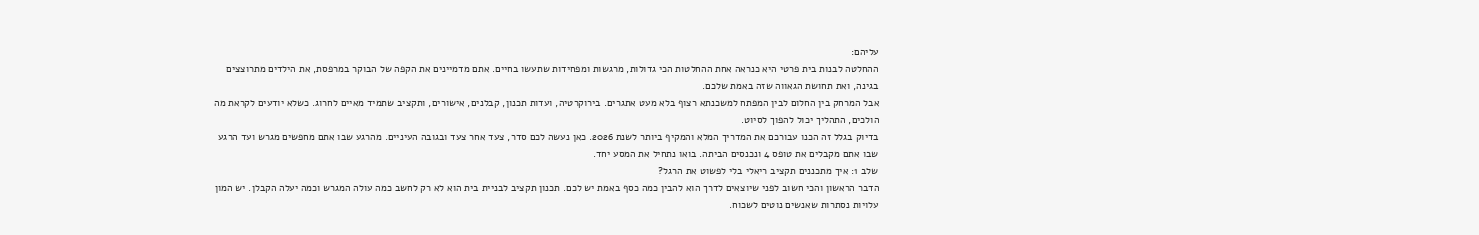עליהם:
ההחלטה לבנות בית פרטי היא כנראה אחת ההחלטות הכי גדולות, מרגשות ומפחידות שתעשו בחיים. אתם מדמיינים את הקפה של הבוקר במרפסת, את הילדים מתרוצצים בגינה, ואת תחושת הגאווה שזה באמת שלכם.
אבל המרחק בין החלום לבין המפתח למשכנתא רצוף בלא מעט אתגרים. בירוקרטיה, ועדות תכנון, קבלנים, אישורים, ותקציב שתמיד מאיים לחרוג. כשלא יודעים לקראת מה הולכים, התהליך יכול להפוך לסיוט.
בדיוק בגלל זה הכנו עבורכם את המדריך המלא והמקיף ביותר לשנת 2026. כאן נעשה לכם סדר, צעד אחר צעד ובגובה העיניים. מהרגע שבו אתם מחפשים מגרש ועד הרגע שבו אתם מקבלים את טופס 4 ונכנסים הביתה. בואו נתחיל את המסע יחד.
שלב 1: איך מתכננים תקציב ריאלי בלי לפשוט את הרגל?
הדבר הראשון והכי חשוב לפני שיוצאים לדרך הוא להבין כמה כסף באמת יש לכם. תכנון תקציב לבניית בית הוא לא רק לחשב כמה עולה המגרש וכמה יעלה הקבלן. יש המון עלויות נסתרות שאנשים נוטים לשכוח.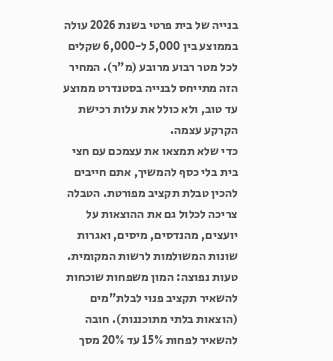בנייה של בית פרטי בשנת 2026 עולה בממוצע בין 5,000 ל-6,000 שקלים לכל מטר רבוע מרובע (מ"ר). המחיר הזה מתייחס לבנייה בסטנדרט ממוצע עד טוב, ולא כולל את עלות רכישת הקרקע עצמה.
כדי שלא תמצאו את עצמכם עם חצי בית בלי כסף להמשיך, אתם חייבים להכין טבלת תקציב מפורטת. הטבלה צריכה לכלול גם את ההוצאות על יועצים, מהנדסים, מיסים, ואגרות שונות המשולמות לרשות המקומית.
טעות נפוצה: המון משפחות שוכחות להשאיר תקציב פנוי לבלת"מים (הוצאות בלתי מתוכננות). חובה להשאיר לפחות 15% עד 20% מסך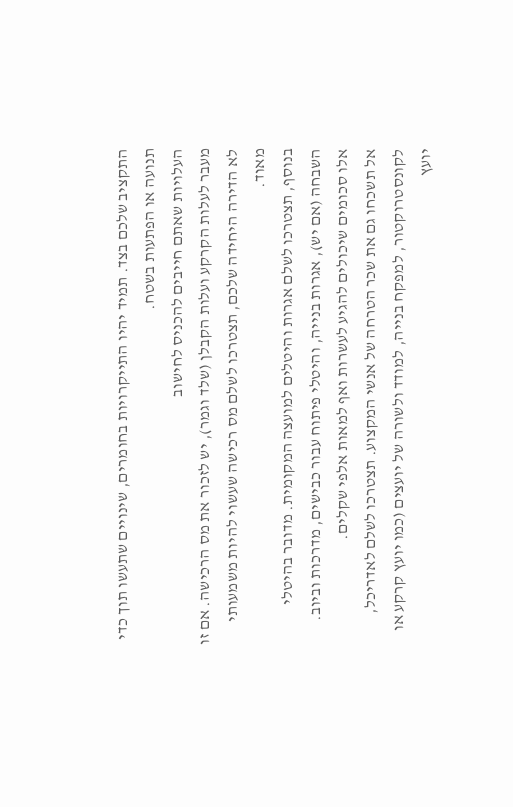התקציב שלכם בצד. תמיד יהיו התייקרויות בחומרים, שינויים שתעשו תוך כדי תנועה או הפתעות בשטח.
העלויות שאתם חייבים להכניס לחישוב
מעבר לעלות הקרקע ועלות הקבלן (שלד וגמר), יש לזכור את מס הרכישה. אם זו לא הדירה היחידה שלכם, תצטרכו לשלם מס רכישה שעשוי להיות משמעותי מאוד.
בנוסף, תצטרכו לשלם אגרות והיטלים למועצה המקומית. מדובר בהיטלי השבחה (אם יש), אגרות בנייה, והיטלי פיתוח עבור כבישים, מדרכות וביוב. אלו סכומים שיכולים להגיע לעשרות ואף למאות אלפי שקלים.
אל תשכחו גם את שכר הטרחה של אנשי המקצוע. תצטרכו לשלם לאדריכל, לקונסטרוקטור, למפקח בנייה, למודד ולשורה של יועצים (כמו יועץ קרקע או יועץ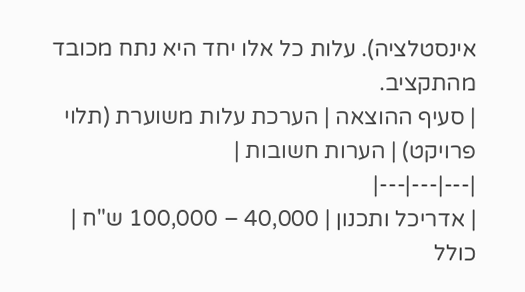אינסטלציה). עלות כל אלו יחד היא נתח מכובד מהתקציב.
| סעיף ההוצאה | הערכת עלות משוערת (תלוי פרויקט) | הערות חשובות |
|---|---|---|
| אדריכל ותכנון | 40,000 – 100,000 ש"ח | כולל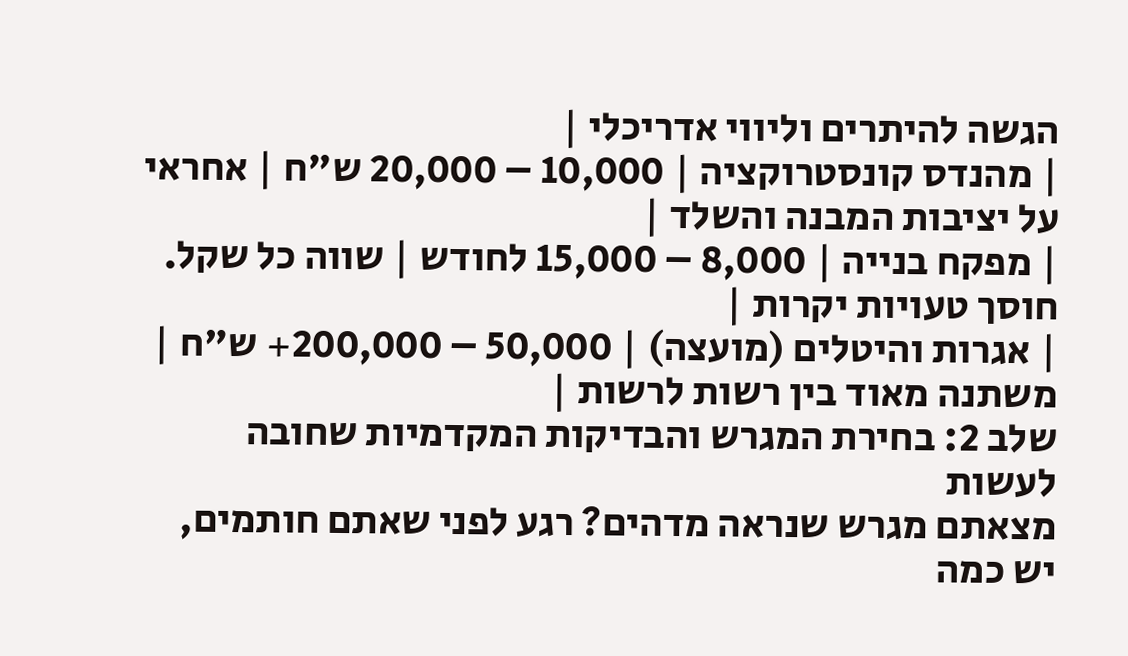הגשה להיתרים וליווי אדריכלי |
| מהנדס קונסטרוקציה | 10,000 – 20,000 ש"ח | אחראי על יציבות המבנה והשלד |
| מפקח בנייה | 8,000 – 15,000 לחודש | שווה כל שקל. חוסך טעויות יקרות |
| אגרות והיטלים (מועצה) | 50,000 – 200,000+ ש"ח | משתנה מאוד בין רשות לרשות |
שלב 2: בחירת המגרש והבדיקות המקדמיות שחובה לעשות
מצאתם מגרש שנראה מדהים? רגע לפני שאתם חותמים, יש כמה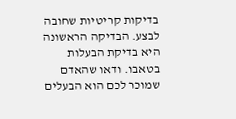בדיקות קריטיות שחובה לבצע. הבדיקה הראשונה היא בדיקת הבעלות בטאבו. ודאו שהאדם שמוכר לכם הוא הבעלים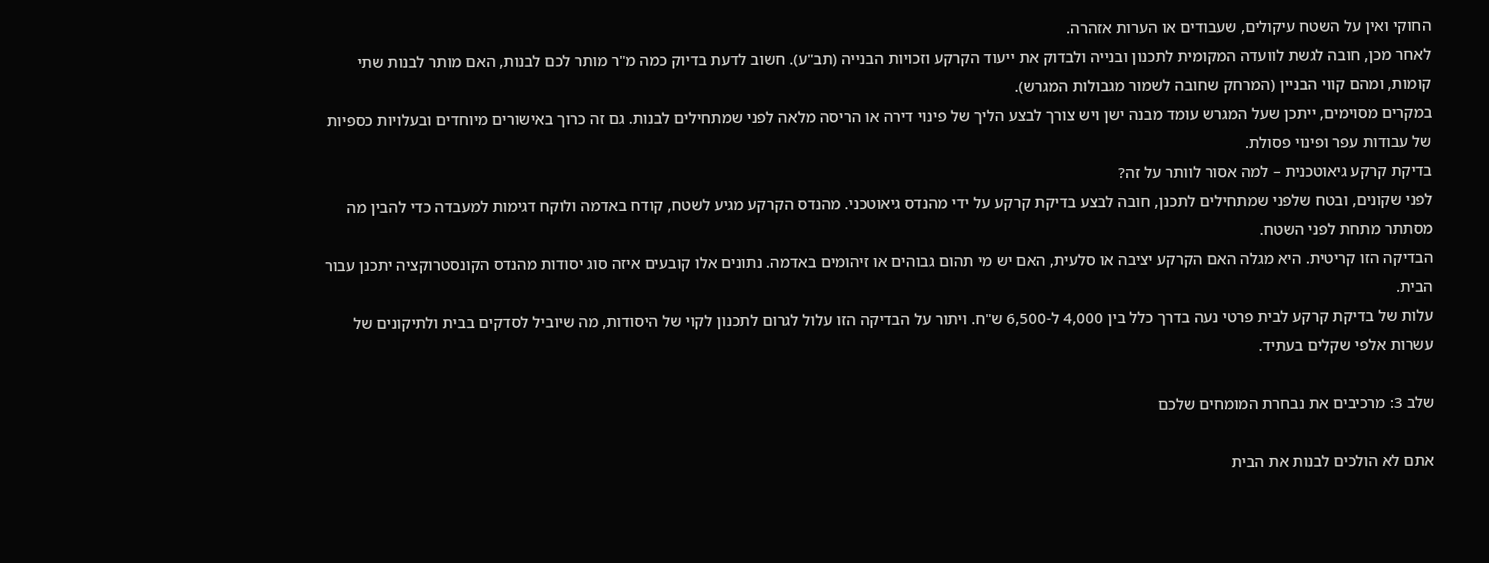החוקי ואין על השטח עיקולים, שעבודים או הערות אזהרה.
לאחר מכן, חובה לגשת לוועדה המקומית לתכנון ובנייה ולבדוק את ייעוד הקרקע וזכויות הבנייה (תב"ע). חשוב לדעת בדיוק כמה מ"ר מותר לכם לבנות, האם מותר לבנות שתי קומות, ומהם קווי הבניין (המרחק שחובה לשמור מגבולות המגרש).
במקרים מסוימים, ייתכן שעל המגרש עומד מבנה ישן ויש צורך לבצע הליך של פינוי דירה או הריסה מלאה לפני שמתחילים לבנות. גם זה כרוך באישורים מיוחדים ובעלויות כספיות של עבודות עפר ופינוי פסולת.
בדיקת קרקע גיאוטכנית – למה אסור לוותר על זה?
לפני שקונים, ובטח שלפני שמתחילים לתכנן, חובה לבצע בדיקת קרקע על ידי מהנדס גיאוטכני. מהנדס הקרקע מגיע לשטח, קודח באדמה ולוקח דגימות למעבדה כדי להבין מה מסתתר מתחת לפני השטח.
הבדיקה הזו קריטית. היא מגלה האם הקרקע יציבה או סלעית, האם יש מי תהום גבוהים או זיהומים באדמה. נתונים אלו קובעים איזה סוג יסודות מהנדס הקונסטרוקציה יתכנן עבור הבית.
עלות של בדיקת קרקע לבית פרטי נעה בדרך כלל בין 4,000 ל-6,500 ש"ח. ויתור על הבדיקה הזו עלול לגרום לתכנון לקוי של היסודות, מה שיוביל לסדקים בבית ולתיקונים של עשרות אלפי שקלים בעתיד.

שלב 3: מרכיבים את נבחרת המומחים שלכם

אתם לא הולכים לבנות את הבית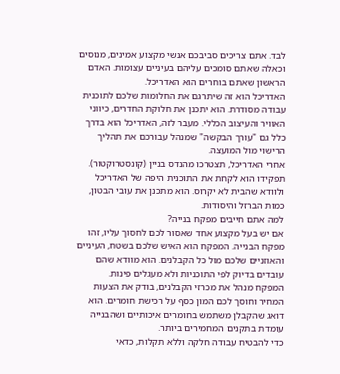לבד. אתם צריכים סביבכם אנשי מקצוע אמינים, מנוסים וכאלה שאתם סומכים עליהם בעיניים עצומות. האדם הראשון שאתם בוחרים הוא האדריכל.
האדריכל הוא זה שיתרגם את החלומות שלכם לתוכנית עבודה מסודרת. הוא יתכנן את חלוקת החדרים, כיווני האוויר והעיצוב הכללי. מעבר לזה, האדריכל הוא בדרך כלל גם "עורך הבקשה" שמנהל עבורכם את תהליך הרישוי מול המועצה.
אחרי האדריכל, תצטרכו מהנדס בניין (קונסטרוקטור). תפקידו הוא לקחת את התוכנית היפה של האדריכל ולוודא שהבית לא יקרוס. הוא מתכנן את עובי הבטון, כמות הברזל והיסודות.
למה אתם חייבים מפקח בנייה?
אם יש בעל מקצוע אחד שאסור לכם לחסוך עליו, זהו מפקח הבנייה. המפקח הוא האיש שלכם בשטח, העיניים והאוזניים שלכם מול כל הקבלנים. הוא מוודא שהם עובדים בדיוק לפי התוכניות ולא מעגלים פינות.
המפקח מנהל את מכרזי הקבלנים, בודק את הצעות המחיר וחוסך לכם המון כסף על רכישת חומרים. הוא דואג שהקבלן משתמש בחומרים איכותיים ושהבנייה עומדת בתקנים המחמירים ביותר.
כדי להבטיח עבודה חלקה וללא תקלות, כדאי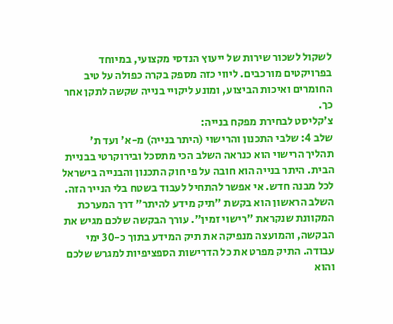לשקול לשכור שירות של ייעוץ הנדסי מקצועי, במיוחד בפרויקטים מורכבים. ליווי כזה מספק בקרה כפולה על טיב החומרים ואיכות הביצוע, ומונע ליקויי בנייה שקשה לתקן אחר כך.
צ'קליסט לבחירת מפקח בנייה:
שלב 4: שלבי התכנון והרישוי (היתר בנייה) מ-א' ועד ת'
תהליך הרישוי הוא כנראה השלב הכי מתסכל ובירוקרטי בבניית הבית. היתר בנייה הוא חובה על פי חוק התכנון והבנייה בישראל לכל מבנה חדש. אי אפשר להתחיל לעבוד בשטח בלי הנייר הזה.
השלב הראשון הוא בקשת "תיק מידע להיתר" דרך המערכת המקוונת שנקראת "רישוי זמין". עורך הבקשה שלכם מגיש את הבקשה, והמועצה מנפיקה את תיק המידע בתוך כ-30 ימי עבודה. התיק מפרט את כל הדרישות הספציפיות למגרש שלכם והוא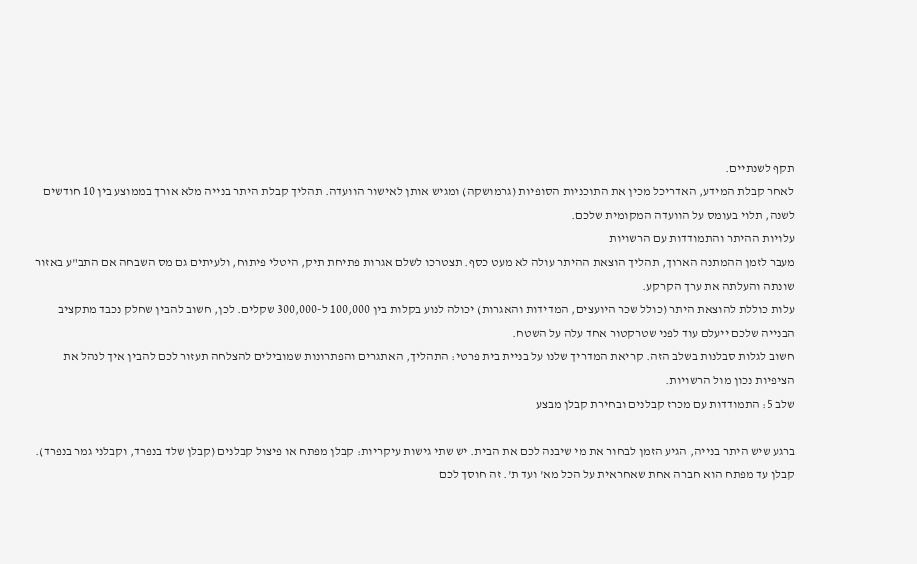תקף לשנתיים.
לאחר קבלת המידע, האדריכל מכין את התוכניות הסופיות (גרמושקה) ומגיש אותן לאישור הוועדה. תהליך קבלת היתר בנייה מלא אורך בממוצע בין 10 חודשים לשנה, תלוי בעומס על הוועדה המקומית שלכם.
עלויות ההיתר והתמודדות עם הרשויות
מעבר לזמן ההמתנה הארוך, תהליך הוצאת ההיתר עולה לא מעט כסף. תצטרכו לשלם אגרות פתיחת תיק, היטלי פיתוח, ולעיתים גם מס השבחה אם התב"ע באזור שונתה והעלתה את ערך הקרקע.
עלות כוללת להוצאת היתר (כולל שכר היועצים, המדידות והאגרות) יכולה לנוע בקלות בין 100,000 ל-300,000 שקלים. לכן, חשוב להבין שחלק נכבד מתקציב הבנייה שלכם ייעלם עוד לפני שטרקטור אחד עלה על השטח.
חשוב לגלות סבלנות בשלב הזה. קריאת המדריך שלנו על בניית בית פרטי: התהליך, האתגרים והפתרונות שמובילים להצלחה תעזור לכם להבין איך לנהל את הציפיות נכון מול הרשויות.
שלב 5: התמודדות עם מכרז קבלנים ובחירת קבלן מבצע

ברגע שיש היתר בנייה, הגיע הזמן לבחור את מי שיבנה לכם את הבית. יש שתי גישות עיקריות: קבלן מפתח או פיצול קבלנים (קבלן שלד בנפרד, וקבלני גמר בנפרד).
קבלן עד מפתח הוא חברה אחת שאחראית על הכל מא' ועד ת'. זה חוסך לכם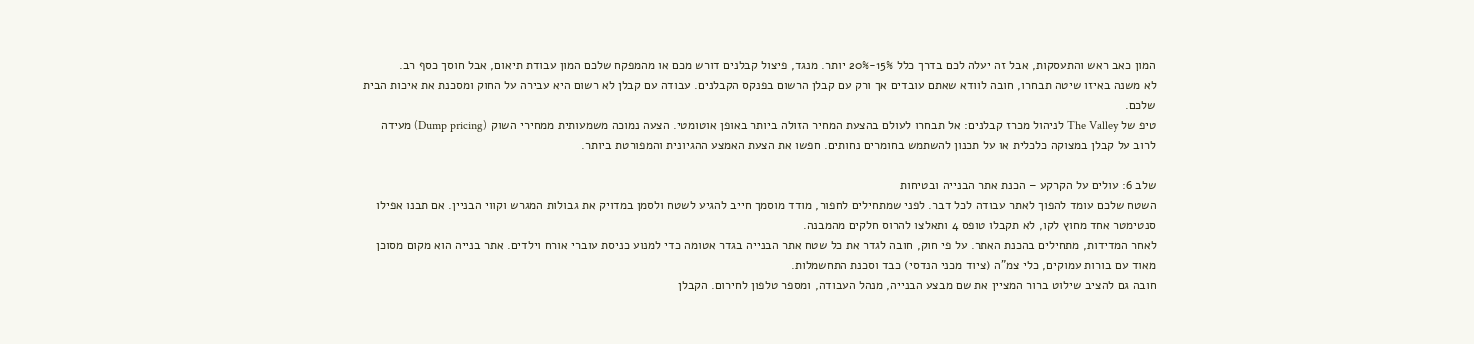המון כאב ראש והתעסקות, אבל זה יעלה לכם בדרך כלל 15%-20% יותר. מנגד, פיצול קבלנים דורש מכם או מהמפקח שלכם המון עבודת תיאום, אבל חוסך כסף רב.
לא משנה באיזו שיטה תבחרו, חובה לוודא שאתם עובדים אך ורק עם קבלן הרשום בפנקס הקבלנים. עבודה עם קבלן לא רשום היא עבירה על החוק ומסכנת את איכות הבית שלכם.
טיפ של The Valley לניהול מכרז קבלנים: אל תבחרו לעולם בהצעת המחיר הזולה ביותר באופן אוטומטי. הצעה נמוכה משמעותית ממחירי השוק (Dump pricing) מעידה לרוב על קבלן במצוקה כלכלית או על תכנון להשתמש בחומרים נחותים. חפשו את הצעת האמצע ההגיונית והמפורטת ביותר.

שלב 6: עולים על הקרקע – הכנת אתר הבנייה ובטיחות
השטח שלכם עומד להפוך לאתר עבודה לכל דבר. לפני שמתחילים לחפור, מודד מוסמך חייב להגיע לשטח ולסמן במדויק את גבולות המגרש וקווי הבניין. אם תבנו אפילו סנטימטר אחד מחוץ לקו, לא תקבלו טופס 4 ותאלצו להרוס חלקים מהמבנה.
לאחר המדידות, מתחילים בהכנת האתר. על פי חוק, חובה לגדר את כל שטח אתר הבנייה בגדר אטומה כדי למנוע כניסת עוברי אורח וילדים. אתר בנייה הוא מקום מסוכן מאוד עם בורות עמוקים, כלי צמ"ה (ציוד מכני הנדסי) כבד וסכנת התחשמלות.
חובה גם להציב שילוט ברור המציין את שם מבצע הבנייה, מנהל העבודה, ומספר טלפון לחירום. הקבלן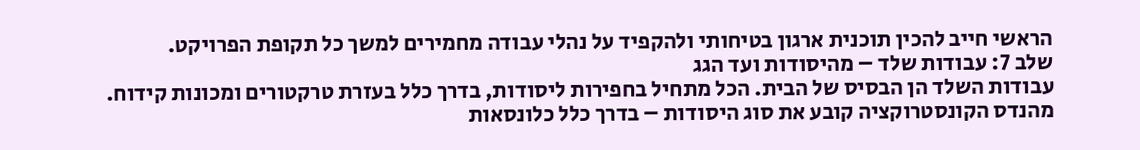הראשי חייב להכין תוכנית ארגון בטיחותי ולהקפיד על נהלי עבודה מחמירים למשך כל תקופת הפרויקט.
שלב 7: עבודות שלד – מהיסודות ועד הגג
עבודות השלד הן הבסיס של הבית. הכל מתחיל בחפירות ליסודות, בדרך כלל בעזרת טרקטורים ומכונות קידוח. מהנדס הקונסטרוקציה קובע את סוג היסודות – בדרך כלל כלונסאות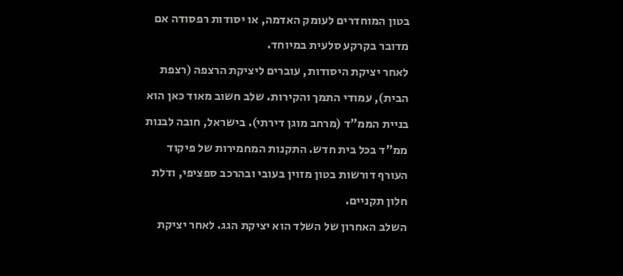בטון המוחדרים לעומק האדמה, או יסודות רפסודה אם מדובר בקרקע סלעית במיוחד.
לאחר יציקת היסודות, עוברים ליציקת הרצפה (רצפת הבית), עמודי התמך והקירות. שלב חשוב מאוד כאן הוא בניית הממ"ד (מרחב מוגן דירתי). בישראל, חובה לבנות ממ"ד בכל בית חדש. התקנות המחמירות של פיקוד העורף דורשות בטון מזוין בעובי ובהרכב ספציפי, ודלת חלון תקניים.
השלב האחרון של השלד הוא יציקת הגג. לאחר יציקת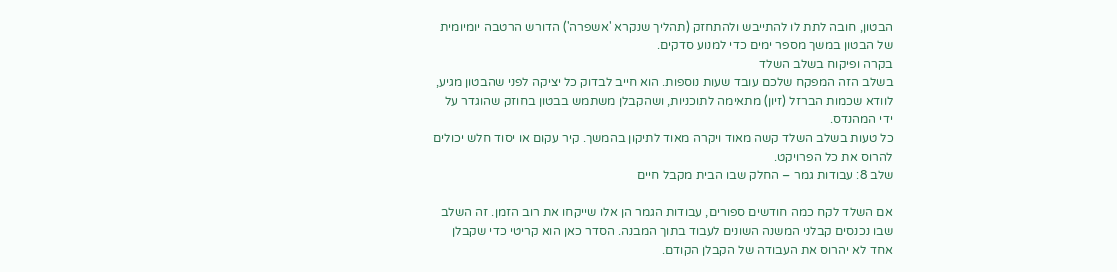הבטון, חובה לתת לו להתייבש ולהתחזק (תהליך שנקרא 'אשפרה') הדורש הרטבה יומיומית של הבטון במשך מספר ימים כדי למנוע סדקים.
בקרה ופיקוח בשלב השלד
בשלב הזה המפקח שלכם עובד שעות נוספות. הוא חייב לבדוק כל יציקה לפני שהבטון מגיע, לוודא שכמות הברזל (זיון) מתאימה לתוכניות, ושהקבלן משתמש בבטון בחוזק שהוגדר על ידי המהנדס.
כל טעות בשלב השלד קשה מאוד ויקרה מאוד לתיקון בהמשך. קיר עקום או יסוד חלש יכולים להרוס את כל הפרויקט.
שלב 8: עבודות גמר – החלק שבו הבית מקבל חיים

אם השלד לקח כמה חודשים ספורים, עבודות הגמר הן אלו שייקחו את רוב הזמן. זה השלב שבו נכנסים קבלני המשנה השונים לעבוד בתוך המבנה. הסדר כאן הוא קריטי כדי שקבלן אחד לא יהרוס את העבודה של הקבלן הקודם.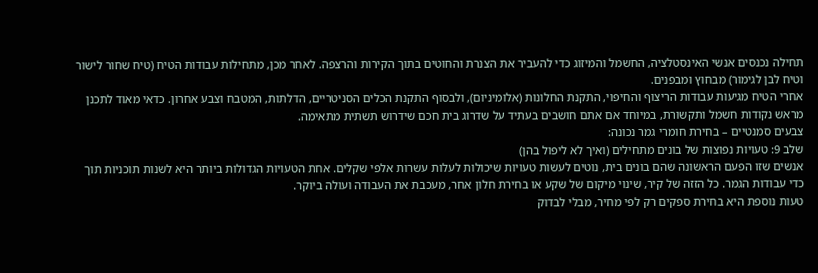תחילה נכנסים אנשי האינסטלציה, החשמל והמיזוג כדי להעביר את הצנרת והחוטים בתוך הקירות והרצפה. לאחר מכן, מתחילות עבודות הטיח (טיח שחור לישור וטיח לבן לגימור) מבחוץ ומבפנים.
אחרי הטיח מגיעות עבודות הריצוף והחיפוי, התקנת החלונות (אלומיניום), ולבסוף התקנת הכלים הסניטריים, הדלתות, המטבח וצבע אחרון. כדאי מאוד לתכנן מראש נקודות חשמל ותקשורת, במיוחד אם אתם חושבים בעתיד על שדרוג בית חכם שידרוש תשתית מתאימה.
צבעים סמנטיים – בחירת חומרי גמר נכונה:
שלב 9: טעויות נפוצות של בונים מתחילים (ואיך לא ליפול בהן)
אנשים שזו הפעם הראשונה שהם בונים בית, נוטים לעשות טעויות שיכולות לעלות עשרות אלפי שקלים. אחת הטעויות הגדולות ביותר היא לשנות תוכניות תוך כדי עבודות הגמר. כל הזזה של קיר, שינוי מיקום של שקע או בחירת חלון אחר, מעכבת את העבודה ועולה ביוקר.
טעות נוספת היא בחירת ספקים רק לפי מחיר, מבלי לבדוק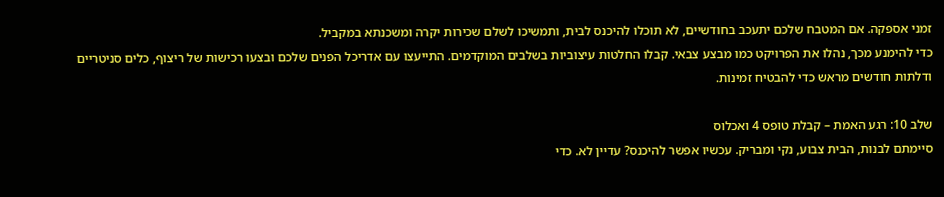זמני אספקה. אם המטבח שלכם יתעכב בחודשיים, לא תוכלו להיכנס לבית, ותמשיכו לשלם שכירות יקרה ומשכנתא במקביל.
כדי להימנע מכך, נהלו את הפרויקט כמו מבצע צבאי. קבלו החלטות עיצוביות בשלבים המוקדמים. התייעצו עם אדריכל הפנים שלכם ובצעו רכישות של ריצוף, כלים סניטריים ודלתות חודשים מראש כדי להבטיח זמינות.

שלב 10: רגע האמת – קבלת טופס 4 ואכלוס
סיימתם לבנות, הבית צבוע, נקי ומבריק. עכשיו אפשר להיכנס? עדיין לא. כדי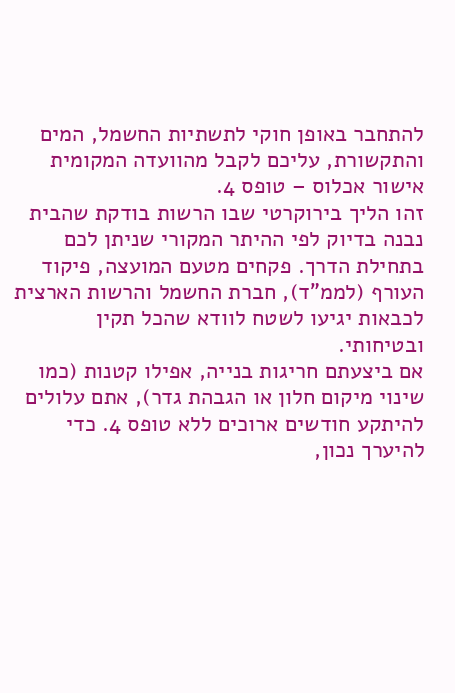להתחבר באופן חוקי לתשתיות החשמל, המים והתקשורת, עליכם לקבל מהוועדה המקומית אישור אכלוס – טופס 4.
זהו הליך בירוקרטי שבו הרשות בודקת שהבית נבנה בדיוק לפי ההיתר המקורי שניתן לכם בתחילת הדרך. פקחים מטעם המועצה, פיקוד העורף (לממ"ד), חברת החשמל והרשות הארצית לכבאות יגיעו לשטח לוודא שהכל תקין ובטיחותי.
אם ביצעתם חריגות בנייה, אפילו קטנות (כמו שינוי מיקום חלון או הגבהת גדר), אתם עלולים להיתקע חודשים ארוכים ללא טופס 4. כדי להיערך נכון,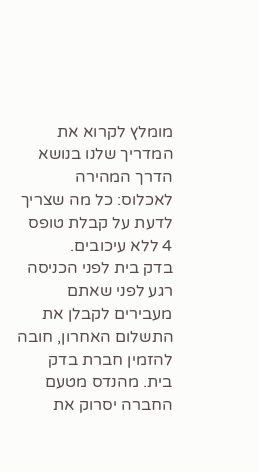מומלץ לקרוא את המדריך שלנו בנושא הדרך המהירה לאכלוס: כל מה שצריך לדעת על קבלת טופס 4 ללא עיכובים.
בדק בית לפני הכניסה
רגע לפני שאתם מעבירים לקבלן את התשלום האחרון, חובה להזמין חברת בדק בית. מהנדס מטעם החברה יסרוק את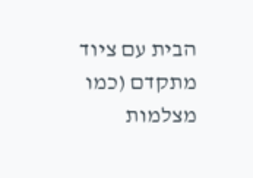הבית עם ציוד מתקדם (כמו מצלמות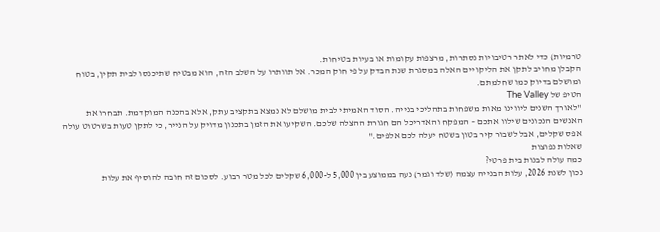טרמיות) כדי לאתר רטיבויות נסתרות, מרצפות עקומות או בעיות בטיחות.
הקבלן מחויב לתקן את הליקויים האלה במסגרת שנת הבדק על פי חוק המכר. אל תוותרו על השלב הזה, הוא מבטיח שתיכנסו לבית תקין, בטוח ומושלם בדיוק כמו שחלמתם.
הטיפ של The Valley
"לאורך השנים ליווינו מאות משפחות בתהליכי בנייה. הסוד האמיתי לבית מושלם לא נמצא בתקציב עתק, אלא בהכנה המוקדמת. תבחרו את האנשים הנכונים שילוו אתכם – המפקח והאדריכל הם חגורת ההצלה שלכם. השקיעו את הזמן בתכנון מדויק על הנייר, כי לתקן טעות בשרטוט עולה אפס שקלים, אבל לשבור קיר בטון בשטח יעלה לכם אלפים."
שאלות נפוצות
כמה עולה לבנות בית פרטי?
נכון לשנת 2026, עלות הבנייה עצמה (שלד וגמר) נעה בממוצע בין 5,000 ל-6,000 שקלים לכל מטר רבוע. לסכום זה חובה להוסיף את עלות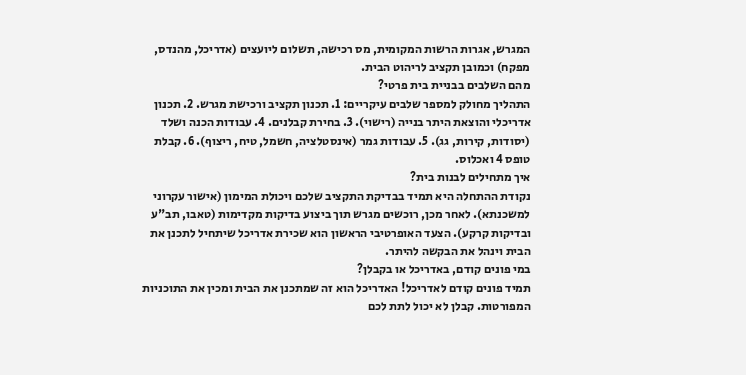המגרש, אגרות הרשות המקומית, מס רכישה, תשלום ליועצים (אדריכל, מהנדס, מפקח) וכמובן תקציב לריהוט הבית.
מהם השלבים בבניית בית פרטי?
התהליך מחולק למספר שלבים עיקריים: 1. תכנון תקציב ורכישת מגרש. 2. תכנון אדריכלי והוצאת היתר בנייה (רישוי). 3. בחירת קבלנים. 4. עבודות הכנה ושלד (יסודות, קירות, גג). 5. עבודות גמר (אינסטלציה, חשמל, טיח, ריצוף). 6. קבלת טופס 4 ואכלוס.
איך מתחילים לבנות בית?
נקודת ההתחלה היא תמיד בבדיקת התקציב שלכם ויכולת המימון (אישור עקרוני למשכנתא). לאחר מכן, רוכשים מגרש תוך ביצוע בדיקות מקדימות (טאבו, תב"ע ובדיקות קרקע). הצעד האופרטיבי הראשון הוא שכירת אדריכל שיתחיל לתכנן את הבית וינהל את הבקשה להיתר.
במי פונים קודם, באדריכל או בקבלן?
תמיד פונים קודם לאדריכל! האדריכל הוא זה שמתכנן את הבית ומכין את התוכניות המפורטות. קבלן לא יכול לתת לכם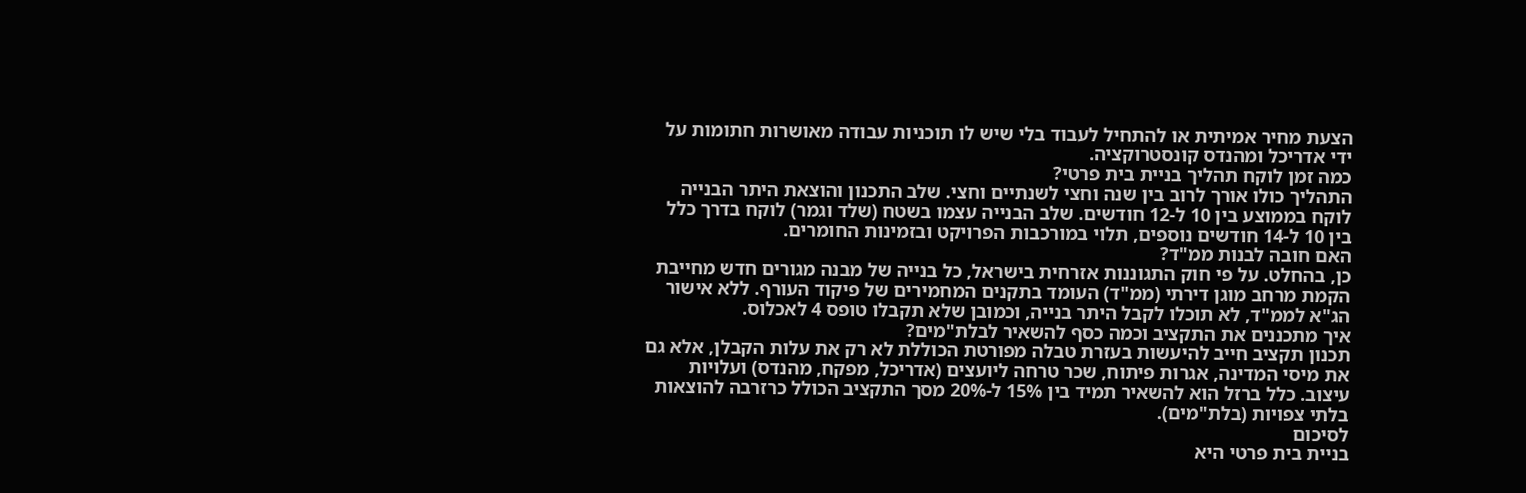הצעת מחיר אמיתית או להתחיל לעבוד בלי שיש לו תוכניות עבודה מאושרות חתומות על ידי אדריכל ומהנדס קונסטרוקציה.
כמה זמן לוקח תהליך בניית בית פרטי?
התהליך כולו אורך לרוב בין שנה וחצי לשנתיים וחצי. שלב התכנון והוצאת היתר הבנייה לוקח בממוצע בין 10 ל-12 חודשים. שלב הבנייה עצמו בשטח (שלד וגמר) לוקח בדרך כלל בין 10 ל-14 חודשים נוספים, תלוי במורכבות הפרויקט ובזמינות החומרים.
האם חובה לבנות ממ"ד?
כן, בהחלט. על פי חוק התגוננות אזרחית בישראל, כל בנייה של מבנה מגורים חדש מחייבת הקמת מרחב מוגן דירתי (ממ"ד) העומד בתקנים המחמירים של פיקוד העורף. ללא אישור הג"א לממ"ד, לא תוכלו לקבל היתר בנייה, וכמובן שלא תקבלו טופס 4 לאכלוס.
איך מתכננים את התקציב וכמה כסף להשאיר לבלת"מים?
תכנון תקציב חייב להיעשות בעזרת טבלה מפורטת הכוללת לא רק את עלות הקבלן, אלא גם את מיסי המדינה, אגרות פיתוח, שכר טרחה ליועצים (אדריכל, מפקח, מהנדס) ועלויות עיצוב. כלל ברזל הוא להשאיר תמיד בין 15% ל-20% מסך התקציב הכולל כרזרבה להוצאות בלתי צפויות (בלת"מים).
לסיכום
בניית בית פרטי היא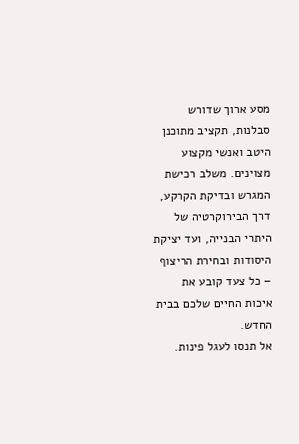מסע ארוך שדורש סבלנות, תקציב מתוכנן היטב ואנשי מקצוע מצוינים. משלב רכישת המגרש ובדיקת הקרקע, דרך הבירוקרטיה של היתרי הבנייה, ועד יציקת היסודות ובחירת הריצוף – כל צעד קובע את איכות החיים שלכם בבית החדש.
אל תנסו לעגל פינות.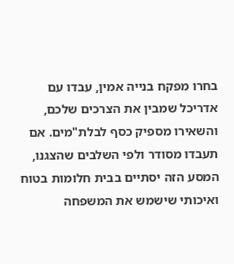בחרו מפקח בנייה אמין, עבדו עם אדריכל שמבין את הצרכים שלכם, והשאירו מספיק כסף לבלת"מים. אם תעבדו מסודר ולפי השלבים שהצגנו, המסע הזה יסתיים בבית חלומות בטוח ואיכותי שישמש את המשפחה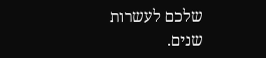שלכם לעשרות שנים.